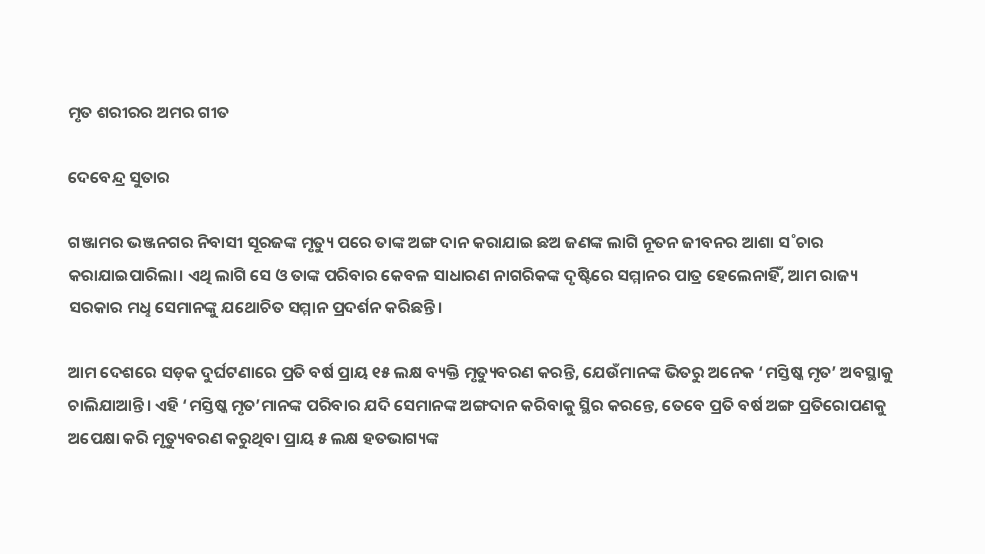ମୃତ ଶରୀରର ଅମର ଗୀତ

ଦେବେନ୍ଦ୍ର ସୁତାର

ଗଞ୍ଜାମର ଭଞ୍ଜନଗର ନିବାସୀ ସୂରଜଙ୍କ ମୃତ୍ୟୁ ପରେ ତାଙ୍କ ଅଙ୍ଗ ଦାନ କରାଯାଇ ଛଅ ଜଣଙ୍କ ଲାଗି ନୂତନ ଜୀବନର ଆଶା ସ˚ଚାର କରାଯାଇପାରିଲା। ଏଥି ଲାଗି ସେ ଓ ତାଙ୍କ ପରିବାର କେବଳ ସାଧାରଣ ନାଗରିକଙ୍କ ଦୃଷ୍ଟିରେ ସମ୍ମାନର ପାତ୍ର ହେଲେନାହିଁ, ଆମ ରାଜ୍ୟ ସରକାର ମଧୢ ସେମାନଙ୍କୁ ଯଥୋଚିତ ସମ୍ମାନ ପ୍ରଦର୍ଶନ କରିଛନ୍ତି।

ଆମ ଦେଶରେ ସଡ଼କ ଦୁର୍ଘଟଣାରେ ପ୍ରତି ବର୍ଷ ପ୍ରାୟ ୧୫ ଲକ୍ଷ ବ୍ୟକ୍ତି ମୃତ୍ୟୁବରଣ କରନ୍ତି, ଯେଉଁମାନଙ୍କ ଭିତରୁ ଅନେକ ‘ମସ୍ତିଷ୍କ ମୃତ’ ଅବସ୍ଥାକୁ ଚାଲିଯାଆନ୍ତି। ଏହି ‘ମସ୍ତିଷ୍କ ମୃତ’ମାନଙ୍କ ପରିବାର ଯଦି ସେମାନଙ୍କ ଅଙ୍ଗଦାନ କରିବାକୁ ସ୍ଥିର କରନ୍ତେ, ତେବେ ପ୍ରତି ବର୍ଷ ଅଙ୍ଗ ପ୍ରତିରୋପଣକୁ ଅପେକ୍ଷା କରି ମୃତ୍ୟୁବରଣ କରୁଥିବା ପ୍ରାୟ ୫ ଲକ୍ଷ ହତଭାଗ୍ୟଙ୍କ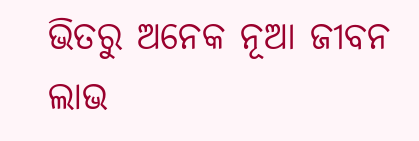ଭିତରୁ ଅନେକ ନୂଆ ଜୀବନ ଲାଭ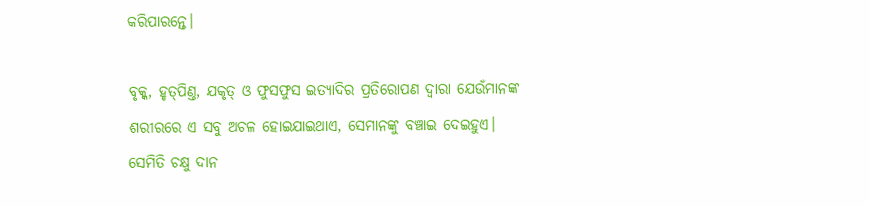କରିପାରନ୍ତେ।

ବୃକ୍କ, ହୃତ୍‌ପିଣ୍ତ, ଯକୃତ୍‌ ଓ ଫୁସଫୁସ ଇତ୍ୟାଦିର ପ୍ରତିରୋପଣ ଦ୍ବାରା ଯେଉଁମାନଙ୍କ ଶରୀରରେ ଏ ସବୁ ଅଚଳ ହୋଇଯାଇଥାଏ, ସେମାନଙ୍କୁ ବଞ୍ଚାଇ ଦେଇହୁଏ। ସେମିତି ଚକ୍ଷୁ ଦାନ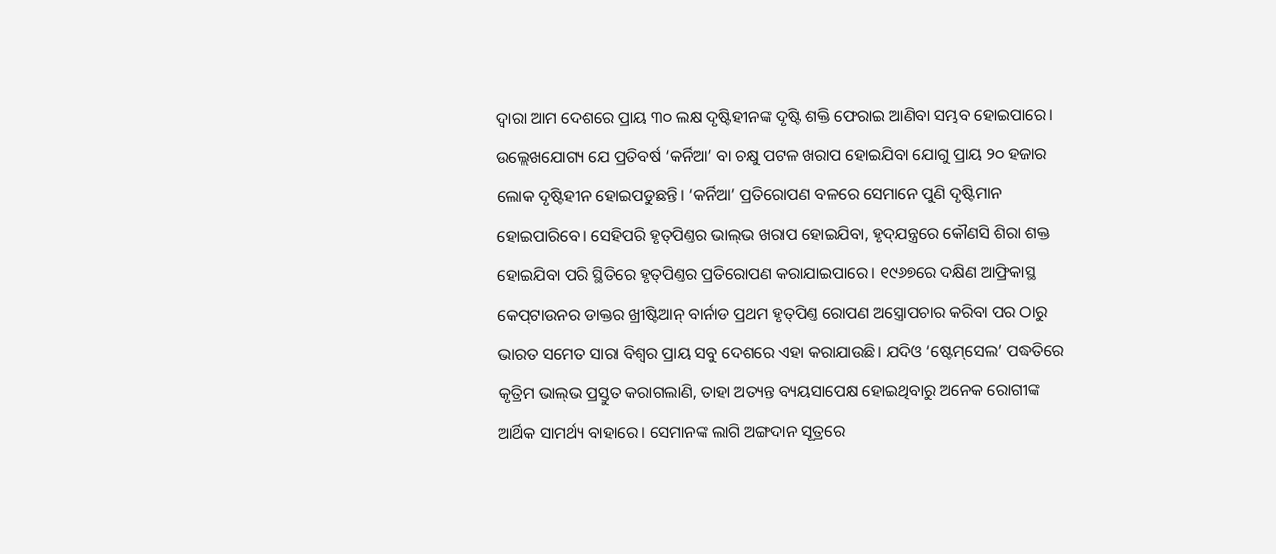ଦ୍ବାରା ଆମ ଦେଶରେ ପ୍ରାୟ ୩୦ ଲକ୍ଷ ଦୃଷ୍ଟିହୀନଙ୍କ ଦୃଷ୍ଟି ଶକ୍ତି ଫେରାଇ ଆଣିବା ସମ୍ଭବ ହୋଇପାରେ। ଉଲ୍ଲେଖଯୋଗ୍ୟ ଯେ ପ୍ରତିବର୍ଷ ‘କର୍ନିଆ’ ବା ଚକ୍ଷୁ ପଟଳ ଖରାପ ହୋଇଯିବା ଯୋଗୁ ପ୍ରାୟ ୨୦ ହଜାର ଲୋକ ଦୃଷ୍ଟିହୀନ ହୋଇପଡୁଛନ୍ତି। ‘କର୍ନିଆ’ ପ୍ରତିରୋପଣ ବଳରେ ସେମାନେ ପୁଣି ଦୃଷ୍ଟିମାନ ହୋଇପାରିବେ। ସେହିପରି ହୃତ୍‌ପିଣ୍ତର ଭାଲ୍‌ଭ ଖରାପ ହୋଇଯିବା, ହୃଦ୍‌ଯନ୍ତ୍ରରେ କୌଣସି ଶିରା ଶକ୍ତ ହୋଇଯିବା ପରି ସ୍ଥିତିରେ ହୃତ୍‌ପିଣ୍ତର ପ୍ରତିରୋପଣ କରାଯାଇପାରେ। ୧୯୬୭ରେ ଦକ୍ଷିଣ ଆଫ୍ରିକାସ୍ଥ କେପ୍‌ଟାଉନର ଡାକ୍ତର ଖ୍ରୀଷ୍ଟିଆନ୍‌ ବାର୍ନାଡ ପ୍ରଥମ ହୃତ୍‌ପିଣ୍ତ ରୋପଣ ଅସ୍ତ୍ରୋପଚାର କରିବା ପର ଠାରୁ ଭାରତ ସମେତ ସାରା ବିଶ୍ବର ପ୍ରାୟ ସବୁ ଦେଶରେ ଏହା କରାଯାଉଛି। ଯଦିଓ ‘ଷ୍ଟେମ୍‌ସେଲ’ ପଦ୍ଧତିରେ କୃତ୍ରିମ ଭାଲ୍‌ଭ ପ୍ରସ୍ତୁତ କରାଗଲାଣି, ତାହା ଅତ୍ୟନ୍ତ ବ୍ୟୟସାପେକ୍ଷ ହୋଇଥିବାରୁ ଅନେକ ରୋଗୀଙ୍କ ଆର୍ଥିକ ସାମର୍ଥ୍ୟ ବାହାରେ। ସେମାନଙ୍କ ଲାଗି ଅଙ୍ଗଦାନ ସୂତ୍ରରେ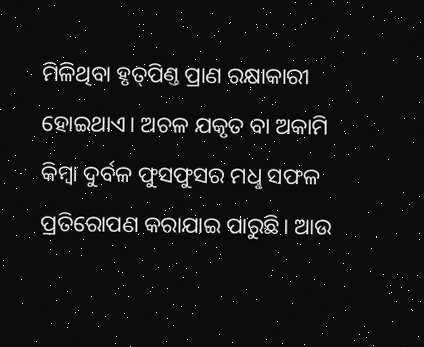ମିଳିଥିବା ହୃତ୍‌ପିଣ୍ତ ପ୍ରାଣ ରକ୍ଷାକାରୀ ହୋଇଥାଏ। ଅଚଳ ଯକୃତ ବା ଅକାମି କିମ୍ବା ଦୁର୍ବଳ ଫୁସଫୁସର ମଧୢ ସଫଳ ପ୍ରତିରୋପଣ କରାଯାଇ ପାରୁଛି। ଆଉ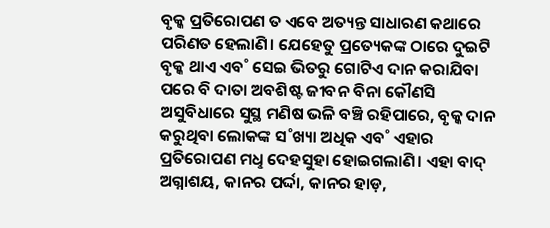ବୃକ୍କ ପ୍ରତିରୋପଣ ତ ଏବେ ଅତ୍ୟନ୍ତ ସାଧାରଣ କଥାରେ ପରିଣତ ହେଲାଣି। ଯେହେତୁ ପ୍ରତ୍ୟେକଙ୍କ ଠାରେ ଦୁଇଟି ବୃକ୍କ ଥାଏ ଏବ˚ ସେଇ ଭିତରୁ ଗୋଟିଏ ଦାନ କରାଯିବା ପରେ ବି ଦାତା ଅବଶିଷ୍ଟ ଜୀବନ ବିନା କୌଣସି ଅସୁବିଧାରେ ସୁସ୍ଥ ମଣିଷ ଭଳି ବଞ୍ଚି ରହିପାରେ, ବୃକ୍କ ଦାନ କରୁଥିବା ଲୋକଙ୍କ ସ˚ଖ୍ୟା ଅଧିକ ଏବ˚ ଏହାର ପ୍ରତିରୋପଣ ମଧୢ ଦେହସୁହା ହୋଇଗଲାଣି। ଏହା ବାଦ୍‌ ଅଗ୍ନାଶୟ, କାନର ପର୍ଦ୍ଦା, କାନର ହାଡ଼,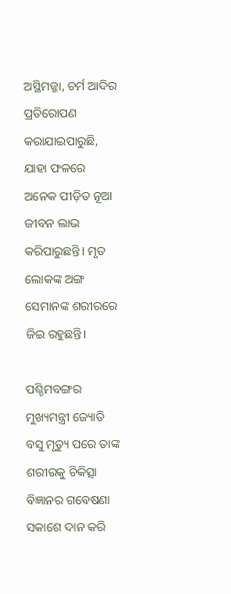ଅସ୍ଥିମଜ୍ଜା, ଚର୍ମ ଆଦିର ପ୍ରତିରୋପଣ କରାଯାଇପାରୁଛି, ଯାହା ଫଳରେ ଅନେକ ପୀଡ଼ିତ ନୂଆ ଜୀବନ ଲାଭ କରିପାରୁଛନ୍ତି। ମୃତ ଲୋକଙ୍କ ଅଙ୍ଗ ସେମାନଙ୍କ ଶରୀରରେ ଜିଇ ରହୁଛନ୍ତି।

ପଶ୍ଚିମବଙ୍ଗର ମୁଖ୍ୟମନ୍ତ୍ରୀ ଜ୍ୟୋତି ବସୁ ମୃତ୍ୟୁ ପରେ ତାଙ୍କ ଶରୀରକୁ ଚିକିତ୍ସା ବିଜ୍ଞାନର ଗବେଷଣା ସକାଶେ ଦାନ କରି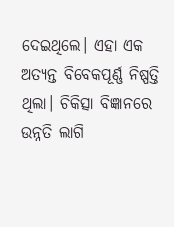ଦେଇଥିଲେ। ଏହା ଏକ ଅତ୍ୟନ୍ତ ବିବେକପୂର୍ଣ୍ଣ ନିଷ୍ପତ୍ତି ଥିଲା। ଚିକିତ୍ସା ବିଜ୍ଞାନରେ ଉନ୍ନତି ଲାଗି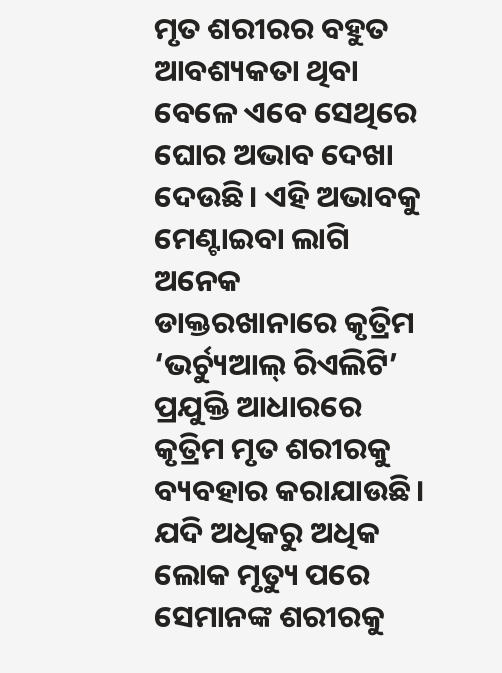ମୃତ ଶରୀରର ବହୁତ ଆବଶ୍ୟକତା ଥିବା ବେଳେ ଏବେ ସେଥିରେ ଘୋର ଅଭାବ ଦେଖା ଦେଉଛି। ଏହି ଅଭାବକୁ ମେଣ୍ଟାଇବା ଲାଗି ଅନେକ ଡାକ୍ତରଖାନାରେ କୃତ୍ରିମ ‘ଭର୍ଚ୍ୟୁଆଲ୍‌ ରିଏଲିଟି’ ପ୍ରଯୁକ୍ତି ଆଧାରରେ କୃତ୍ରିମ ମୃତ ଶରୀରକୁ ବ୍ୟବହାର କରାଯାଉଛି। ଯଦି ଅଧିକରୁ ଅଧିକ ଲୋକ ମୃତ୍ୟୁ ପରେ ସେମାନଙ୍କ ଶରୀରକୁ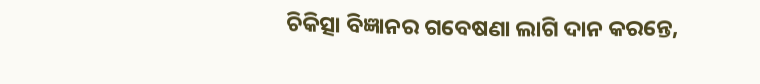ଚିକିତ୍ସା ବିଜ୍ଞାନର ଗବେଷଣା ଲାଗି ଦାନ କରନ୍ତେ,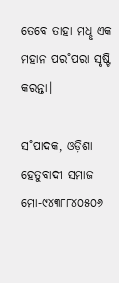ତେବେ ତାହା ମଧୢ ଏକ ମହାନ ପର˚ପରା ସୃଷ୍ଟି କରନ୍ତା।

ସ˚ପାଦକ, ଓଡ଼ିଶା ହେତୁବାଦୀ ସମାଜ
ମୋ-୯୪୩୮୮୪୦୫୦୬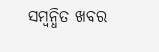ସମ୍ବନ୍ଧିତ ଖବର